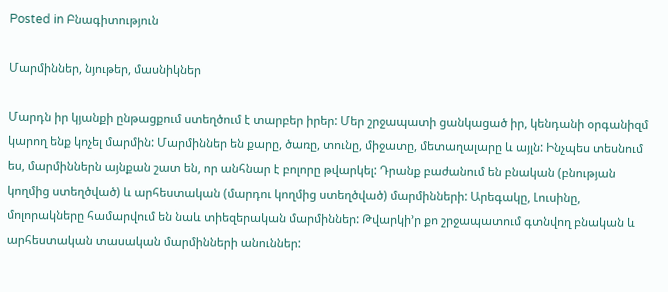Posted in Բնագիտություն

Մարմիններ, նյութեր, մասնիկներ

Մարդն իր կյանքի ընթացքում ստեղծում է տարբեր իրեր: Մեր շրջապատի ցանկացած իր, կենդանի օրգանիզմ կարող ենք կոչել մարմին: Մարմիններ են քարը, ծառը, տունը, միջատը, մետաղալարը և այլն: Ինչպես տեսնում ես, մարմիններն այնքան շատ են, որ անհնար է բոլորը թվարկել: Դրանք բաժանում են բնական (բնության կողմից ստեղծված) և արհեստական (մարդու կողմից ստեղծված) մարմինների: Արեգակը, Լուսինը, մոլորակները համարվում են նաև տիեզերական մարմիններ: Թվարկի’ր քո շրջապատում գտնվող բնական և արհեստական տասական մարմինների անուններ: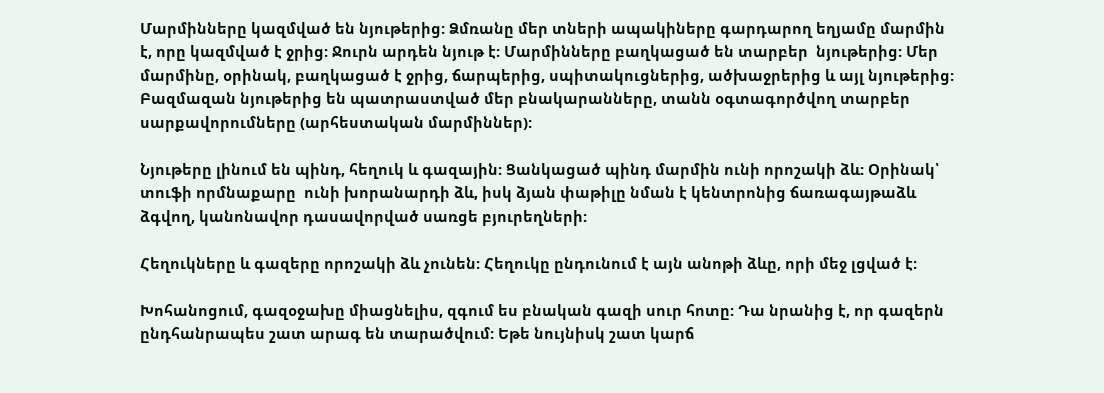Մարմինները կազմված են նյութերից: Ձմռանը մեր տների ապակիները գարդարող եղյամը մարմին է, որը կազմված է ջրից: Ջուրն արդեն նյութ է: Մարմինները բաղկացած են տարբեր  նյութերից: Մեր մարմինը, օրինակ, բաղկացած է ջրից, ճարպերից, սպիտակուցներից, ածխաջրերից և այլ նյութերից: Բազմազան նյութերից են պատրաստված մեր բնակարանները, տանն օգտագործվող տարբեր սարքավորումները (արհեստական մարմիններ):

Նյութերը լինում են պինդ, հեղուկ և գազային: Ցանկացած պինդ մարմին ունի որոշակի ձև: Օրինակ՝ տուֆի որմնաքարը  ունի խորանարդի ձև, իսկ ձյան փաթիլը նման է կենտրոնից ճառագայթաձև ձգվող, կանոնավոր դասավորված սառցե բյուրեղների:

Հեղուկները և գազերը որոշակի ձև չունեն: Հեղուկը ընդունում է այն անոթի ձևը, որի մեջ լցված է:

Խոհանոցում, գազօջախը միացնելիս, զգում ես բնական գազի սուր հոտը: Դա նրանից է, որ գազերն ընդհանրապես շատ արագ են տարածվում: Եթե նույնիսկ շատ կարճ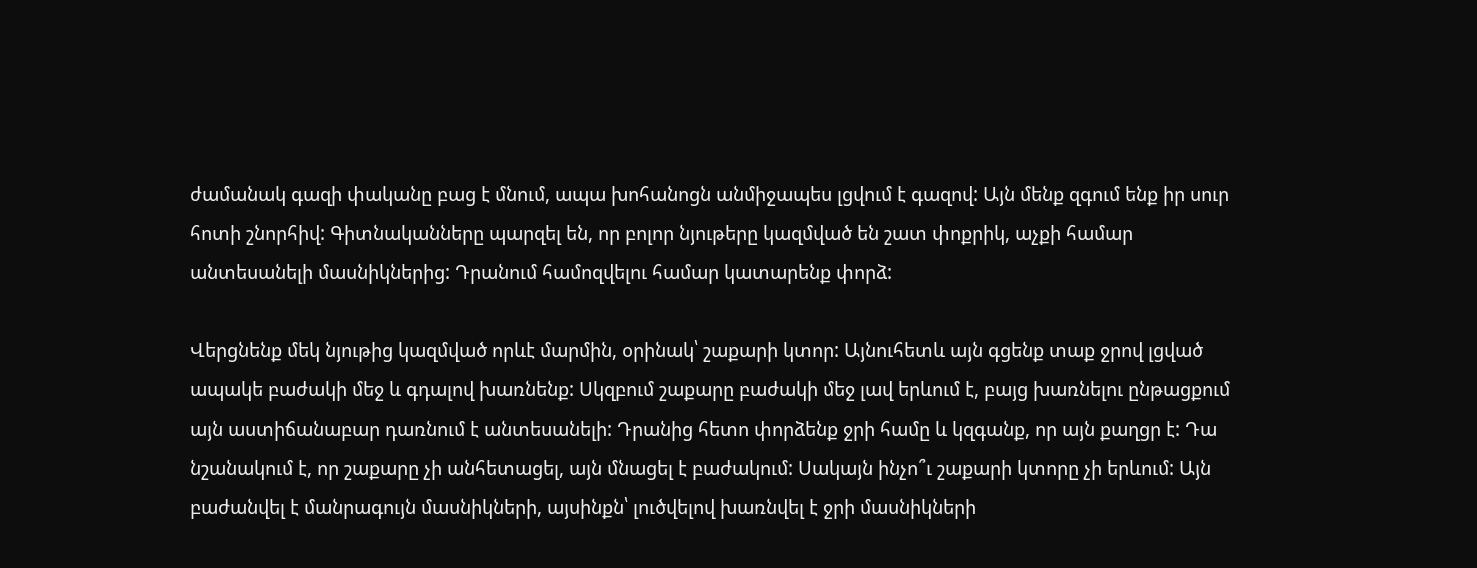ժամանակ գազի փականը բաց է մնում, ապա խոհանոցն անմիջապես լցվում է գազով: Այն մենք զգում ենք իր սուր հոտի շնորհիվ: Գիտնականները պարզել են, որ բոլոր նյութերը կազմված են շատ փոքրիկ, աչքի համար անտեսանելի մասնիկներից: Դրանում համոզվելու համար կատարենք փորձ:

Վերցնենք մեկ նյութից կազմված որևէ մարմին, օրինակ՝ շաքարի կտոր: Այնուհետև այն գցենք տաք ջրով լցված ապակե բաժակի մեջ և գդալով խառնենք: Սկզբում շաքարը բաժակի մեջ լավ երևում է, բայց խառնելու ընթացքում այն աստիճանաբար դառնում է անտեսանելի: Դրանից հետո փորձենք ջրի համը և կզգանք, որ այն քաղցր է: Դա նշանակում է, որ շաքարը չի անհետացել, այն մնացել է բաժակում: Սակայն ինչո՞ւ շաքարի կտորը չի երևում: Այն բաժանվել է մանրագույն մասնիկների, այսինքն՝ լուծվելով խառնվել է ջրի մասնիկների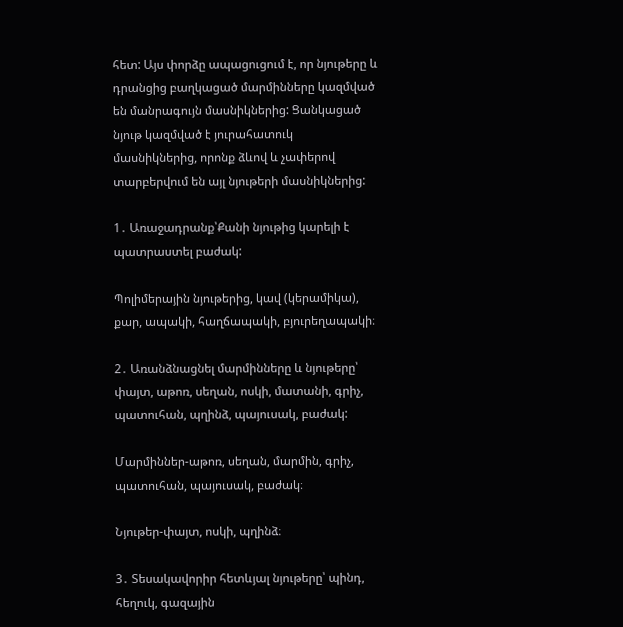հետ: Այս փորձը ապացուցում է, որ նյութերը և դրանցից բաղկացած մարմինները կազմված են մանրագույն մասնիկներից: Ցանկացած նյութ կազմված է յուրահատուկ մասնիկներից, որոնք ձևով և չափերով տարբերվում են այլ նյութերի մասնիկներից:

1․ Առաջադրանք՝Քանի նյութից կարելի է պատրաստել բաժակ:

Պոլիմերային նյութերից, կավ (կերամիկա), քար, ապակի, հաղճապակի, բյուրեղապակի։

2․ Առանձնացնել մարմինները և նյութերը՝ փայտ, աթոռ, սեղան, ոսկի, մատանի, գրիչ, պատուհան, պղինձ, պայուսակ, բաժակ:

Մարմիններ-աթոռ, սեղան, մարմին, գրիչ, պատուհան, պայուսակ, բաժակ։

Նյութեր-փայտ, ոսկի, պղինձ։

3․ Տեսակավորիր հետևյալ նյութերը՝ պինդ, հեղուկ, գազային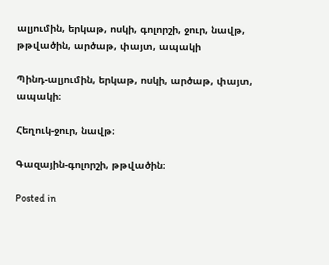ալյումին, երկաթ, ոսկի, գոլորշի, ջուր, նավթ, թթվածին, արծաթ, փայտ, ապակի

Պինդ-ալյումին, երկաթ, ոսկի, արծաթ, փայտ, ապակի։

Հեղուկ-ջուր, նավթ։

Գազային-գոլորշի, թթվածին։

Posted in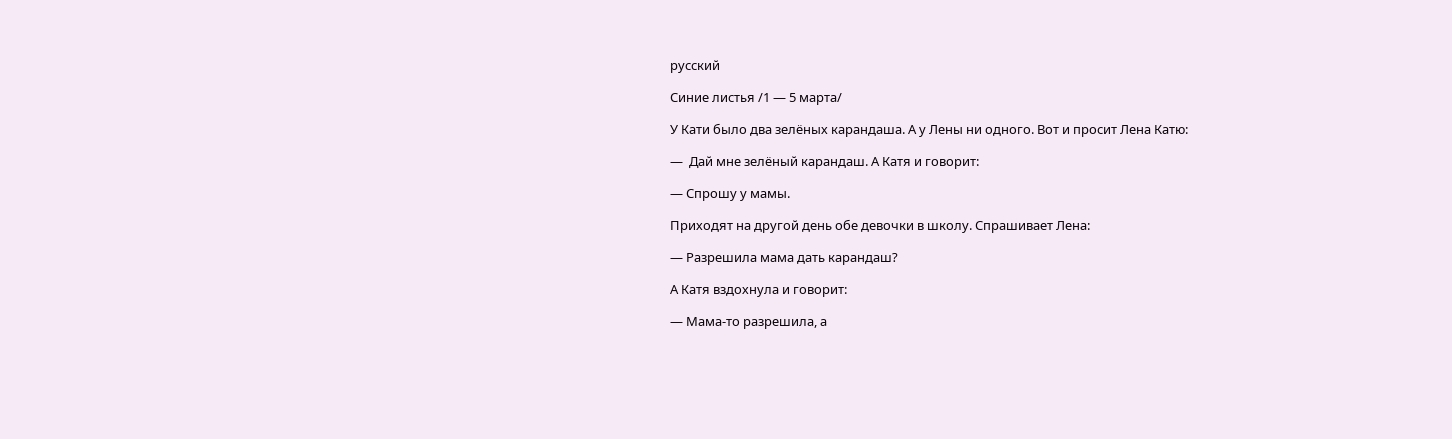русский

Синие листья /1 — 5 марта/

У Кати было два зелёных карандаша. А у Лены ни одного. Вот и просит Лена Катю:

—  Дай мне зелёный карандаш. А Катя и говорит:

— Спрошу у мамы.

Приходят на другой день обе девочки в школу. Спрашивает Лена:

— Разрешила мама дать карандаш?

А Катя вздохнула и говорит:

— Мама-то разрешила, а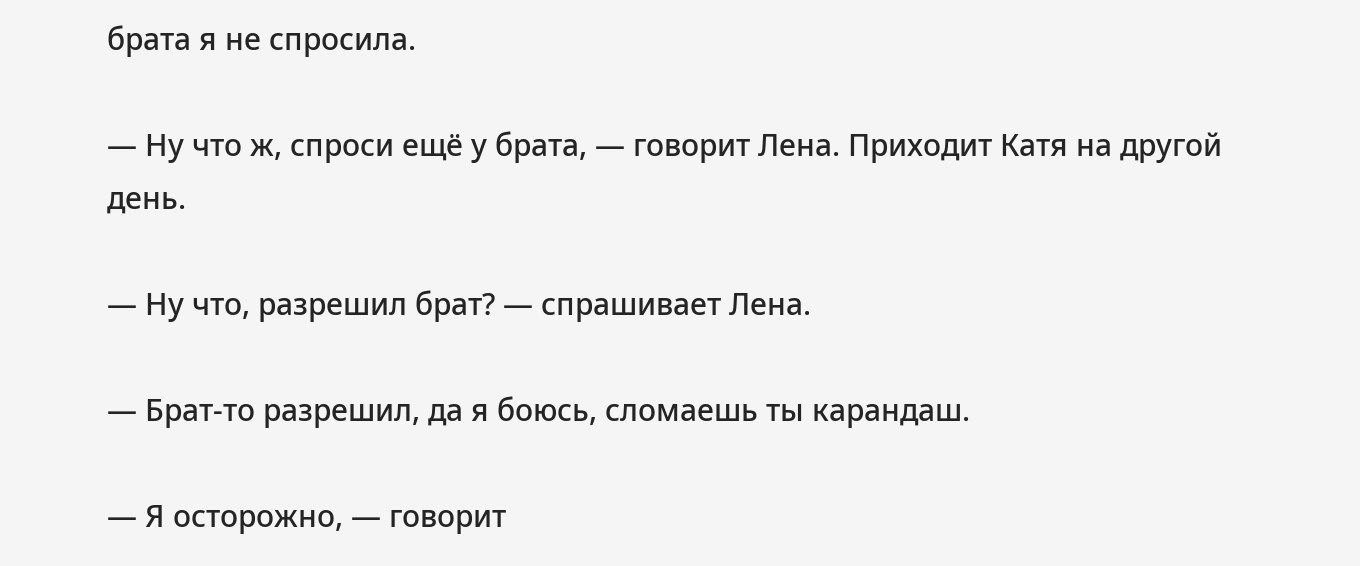брата я не спросила.

— Ну что ж, спроси ещё у брата, — говорит Лена. Приходит Катя на другой день.

— Ну что, разрешил брат? — спрашивает Лена.

— Брат-то разрешил, да я боюсь, сломаешь ты карандаш.

— Я осторожно, — говорит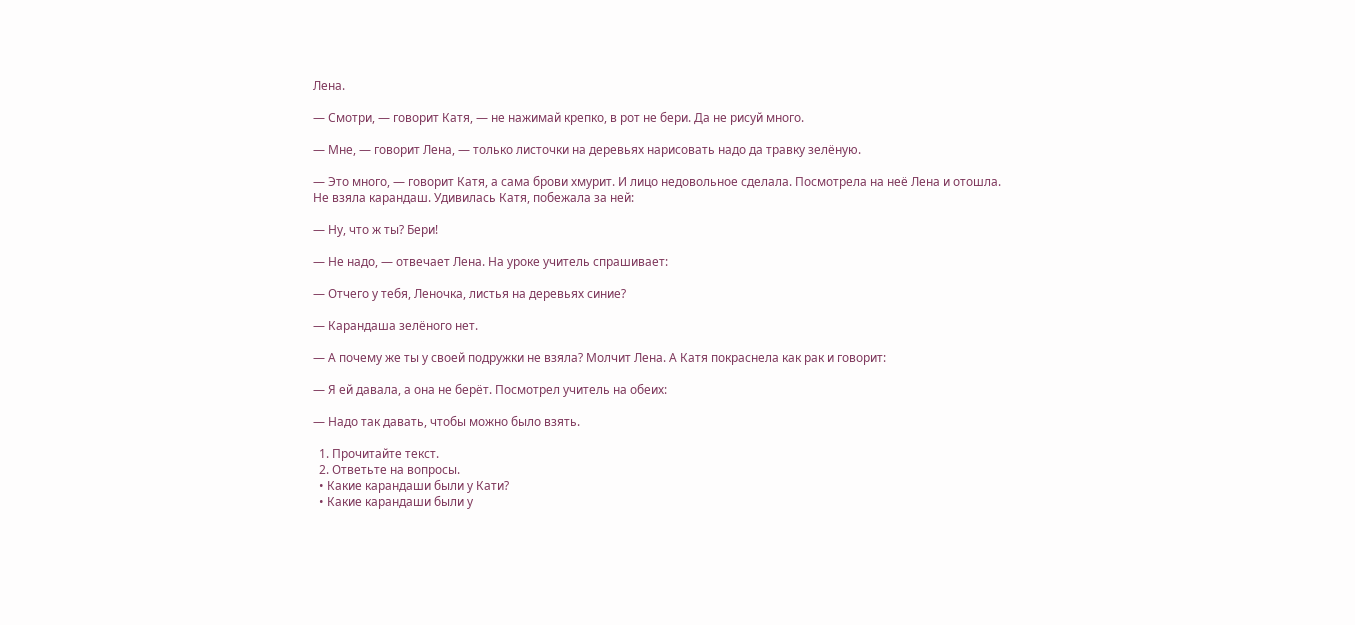Лена.

— Смотри, — говорит Катя, — не нажимай крепко, в рот не бери. Да не рисуй много.

— Мне, — говорит Лена, — только листочки на деревьях нарисовать надо да травку зелёную.

— Это много, — говорит Катя, а сама брови хмурит. И лицо недовольное сделала. Посмотрела на неё Лена и отошла. Не взяла карандаш. Удивилась Катя, побежала за ней:

— Ну, что ж ты? Бери!

— Не надо, — отвечает Лена. На уроке учитель спрашивает:

— Отчего у тебя, Леночка, листья на деревьях синие?

— Карандаша зелёного нет.

— А почему же ты у своей подружки не взяла? Молчит Лена. А Катя покраснела как рак и говорит:

— Я ей давала, а она не берёт. Посмотрел учитель на обеих:

— Надо так давать, чтобы можно было взять.

  1. Прочитайте текст.
  2. Ответьте на вопросы.
  • Какие карандаши были у Кати?
  • Какие карандаши были у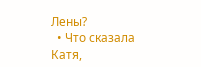Лены?
  • Что сказала Катя,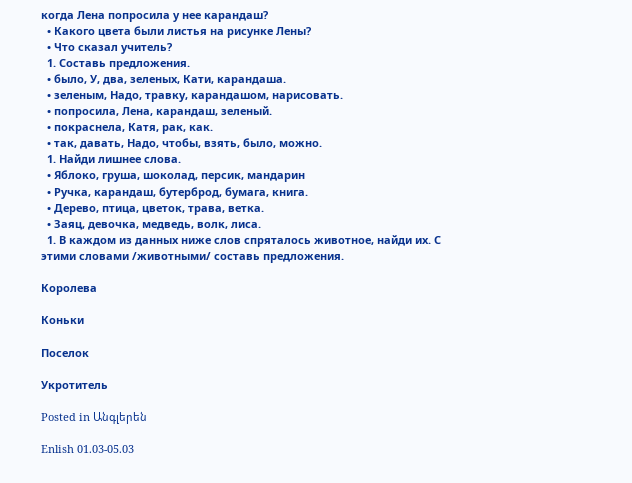когда Лена попросила у нее карандаш?
  • Какого цвета были листья на рисунке Лены?
  • Что сказал учитель?
  1. Составь предложения.
  • было, У, два, зеленых, Кати, карандаша.
  • зеленым, Надо, травку, карандашом, нарисовать.
  • попросила, Лена, карандаш, зеленый.
  • покраснела, Катя, рак, как.
  • так, давать, Надо, чтобы, взять, было, можно.
  1. Найди лишнее слова.
  • Яблоко, груша, шоколад, персик, мандарин
  • Ручка, карандаш, бутерброд, бумага, книга.
  • Дерево, птица, цветок, трава, ветка.
  • Заяц, девочка, медведь, волк, лиса.
  1. В каждом из данных ниже слов спряталось животное, найди их. С этими словами /животными/ составь предложения.

Королева

Коньки

Поселок

Укротитель

Posted in Անգլերեն

Enlish 01.03-05.03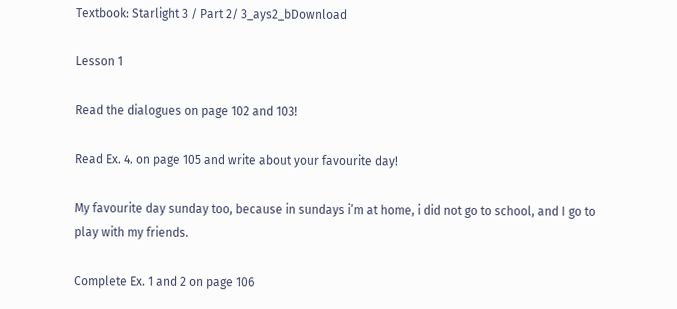Textbook: Starlight 3 / Part 2/ 3_ays2_bDownload

Lesson 1

Read the dialogues on page 102 and 103!

Read Ex. 4. on page 105 and write about your favourite day!

My favourite day sunday too, because in sundays i’m at home, i did not go to school, and I go to play with my friends.

Complete Ex. 1 and 2 on page 106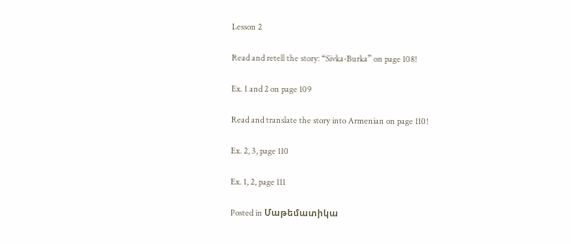Lesson 2

Read and retell the story: “Sivka-Burka” on page 108!

Ex. 1 and 2 on page 109

Read and translate the story into Armenian on page 110!

Ex. 2, 3, page 110

Ex. 1, 2, page 111

Posted in Մաթեմատիկա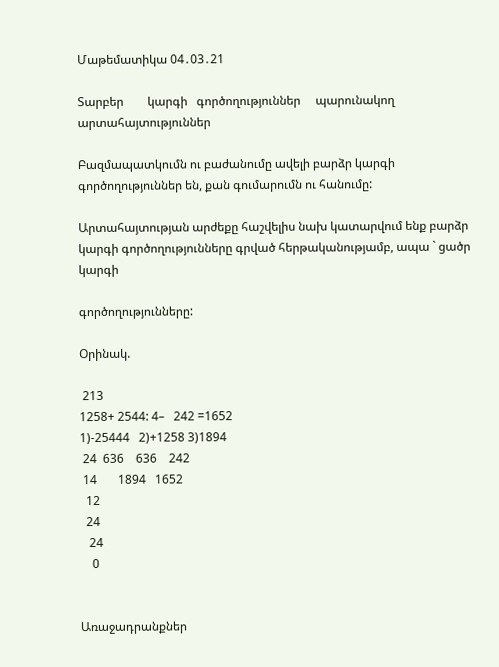Մաթեմատիկա 04․03․21

Տարբեր        կարգի   գործողություններ     պարունակող արտահայտություններ

Բազմապատկումն ու բաժանումը ավելի բարձր կարգի գործողություններ են, քան գումարումն ու հանումը:

Արտահայտության արժեքը հաշվելիս նախ կատարվում ենք բարձր կարգի գործողությունները գրված հերթականությամբ, ապա ` ցածր  կարգի

գործողությունները:

Օրինակ.

 213
1258+ 2544: 4–   242 =1652
1)-25444   2)+1258 3)1894
 24  636    636    242
 14       1894   1652
  12
  24
   24
    0


Առաջադրանքներ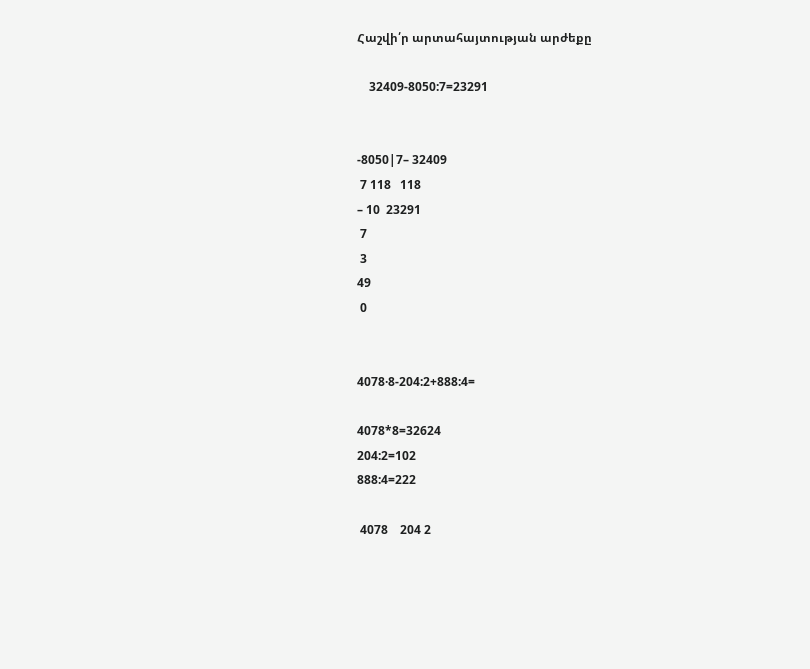Հաշվի՛ր արտահայտության արժեքը

    32409-8050:7=23291


-8050|7– 32409
 7 118   118
– 10  23291
 7
 3
49
 0


4078·8-204:2+888:4=

4078*8=32624
204:2=102
888:4=222

 4078    204 2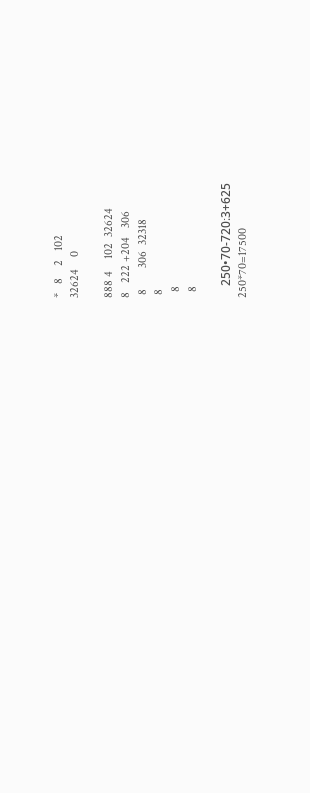*   8    2   102
32624    0

888 4    102  32624
8   222 +204   306
 8       306  32318
 8
  8
  8

    250•70-720։3+625
250*70=17500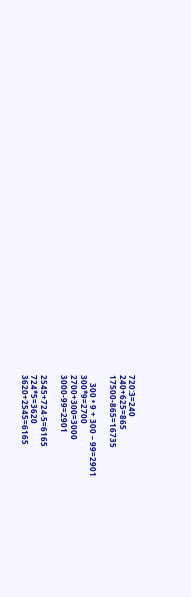720:3=240
240+625=865
17500-865=16735

    300 • 9 + 300 – 99=2901
300*9=2700
2700+300=3000
3000-99=2901

2545+724·5=6165
724*5=3620
3620+2545=6165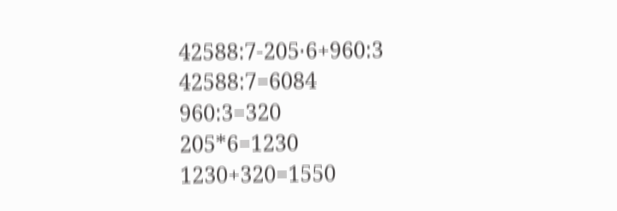42588:7-205·6+960:3
42588:7=6084
960:3=320
205*6=1230
1230+320=1550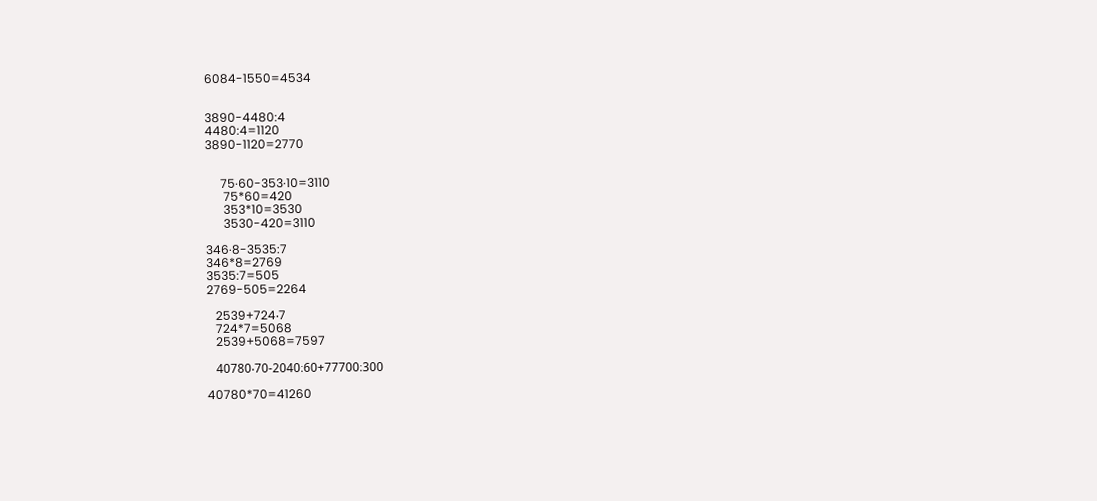6084-1550=4534


3890-4480:4
4480:4=1120
3890-1120=2770


     75·60-353·10=3110
      75*60=420
      353*10=3530
      3530-420=3110

346·8-3535:7
346*8=2769
3535:7=505
2769-505=2264

   2539+724‧7
   724*7=5068
   2539+5068=7597

   40780‧70-2040։60+77700։300

40780*70=41260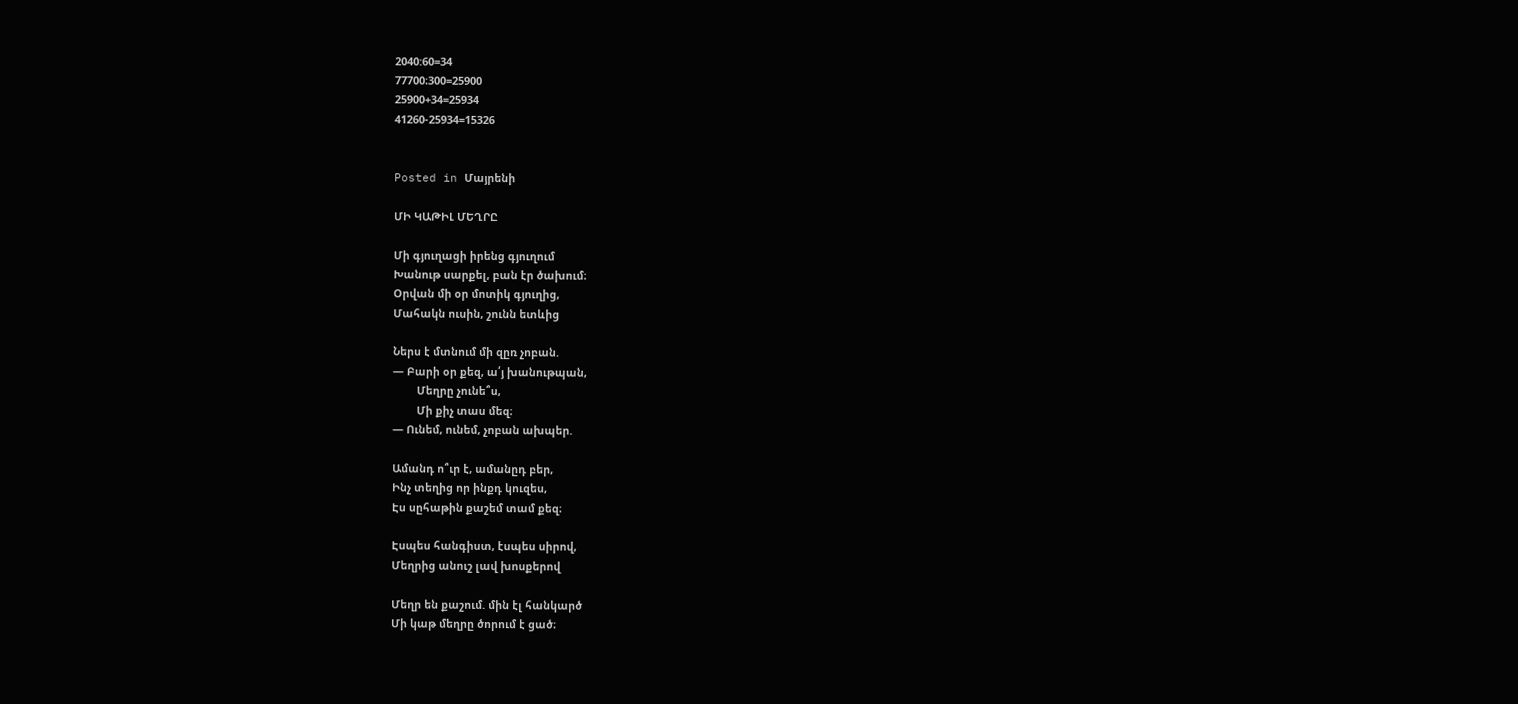2040:60=34
77700։300=25900
25900+34=25934
41260-25934=15326


Posted in Մայրենի

ՄԻ ԿԱԹԻԼ ՄԵՂՐԸ

Մի գյուղացի իրենց գյուղում
Խանութ սարքել, բան էր ծախում։
Օրվան մի օր մոտիկ գյուղից,
Մահակն ուսին, շունն ետևից

Ներս է մտնում մի զըռ չոբան.
— Բարի օր քեզ, ա՛յ խանութպան,
        Մեղրը չունե՞ս,
        Մի քիչ տաս մեզ։
— Ունեմ, ունեմ, չոբան ախպեր.

Ամանդ ո՞ւր է, ամանըդ բեր,
Ինչ տեղից որ ինքդ կուզես,
Էս սըհաթին քաշեմ տամ քեզ։

Էսպես հանգիստ, էսպես սիրով,
Մեղրից անուշ լավ խոսքերով

Մեղր են քաշում. մին էլ հանկարծ
Մի կաթ մեղրը ծորում է ցած։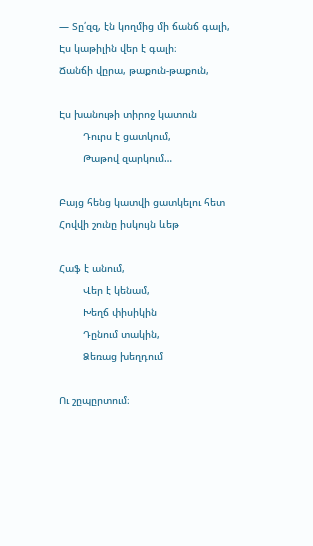— Տը՛զզ, էն կողմից մի ճանճ գալի,
Էս կաթիլին վեր է գալի։
Ճանճի վըրա, թաքուն-թաքուն,

Էս խանութի տիրոջ կատուն
        Դուրս է ցատկում,
        Թաթով զարկում…

Բայց հենց կատվի ցատկելու հետ
Հովվի շունը իսկույն ևեթ

Հաֆ է անում,
        Վեր է կենամ,
        Խեղճ փիսիկին
        Դընում տակին,
        Ձեռաց խեղդում

Ու շըպըրտում։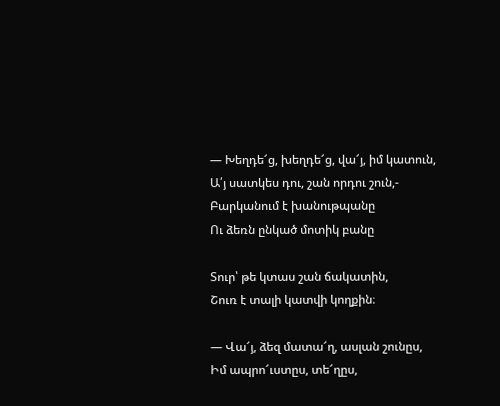— Խեղդե՜ց, խեղդե՜ց, վա՜յ, իմ կատուն,
Ա՛յ սատկես դու, շան որդու շուն,-
Բարկանում է խանութպանը
Ու ձեռն ընկած մոտիկ բանը

Տուր՝ թե կտաս շան ճակատին,
Շուռ է տալի կատվի կողքին։

— Վա՜յ, ձեզ մատա՜ղ, ասլան շունըս,
Իմ ապրո՜ւստըս, տե՜ղըս,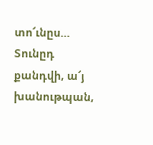տո՜ւնըս…
Տունըդ քանդվի, ա՜յ խանութպան,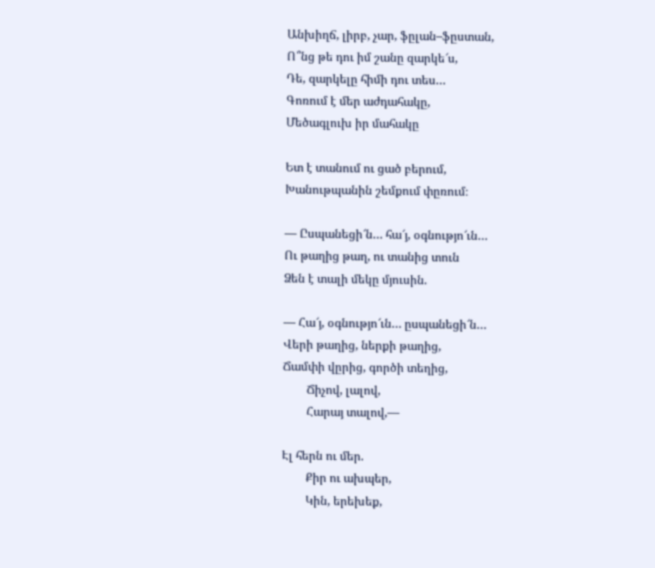Անխիղճ, լիրբ, չար, ֆըլան–ֆըստան,
Ո՞նց թե դու իմ շանը զարկե՜ս,
Դե, զարկելը հիմի դու տես…
Գոռում է մեր աժդահակը,
Մեծագլուխ իր մահակը

Ետ է տանում ու ցած բերում,
Խանութպանին շեմքում փըռում։

— Ըսպանեցի՜ն… հա՜յ, օգնությո՜ւն…
Ու թաղից թաղ, ու տանից տուն
Ձեն է տալի մեկը մյուսին.

— Հա՜յ, օգնությո՜ւն… ըսպանեցի՜ն…
Վերի թաղից, ներքի թաղից,
Ճամփի վըրից, գործի տեղից,
        Ճիչով, լալով,
        Հարայ տալով,—

Էլ հերն ու մեր.
        Քիր ու ախպեր,
        Կին, երեխեք,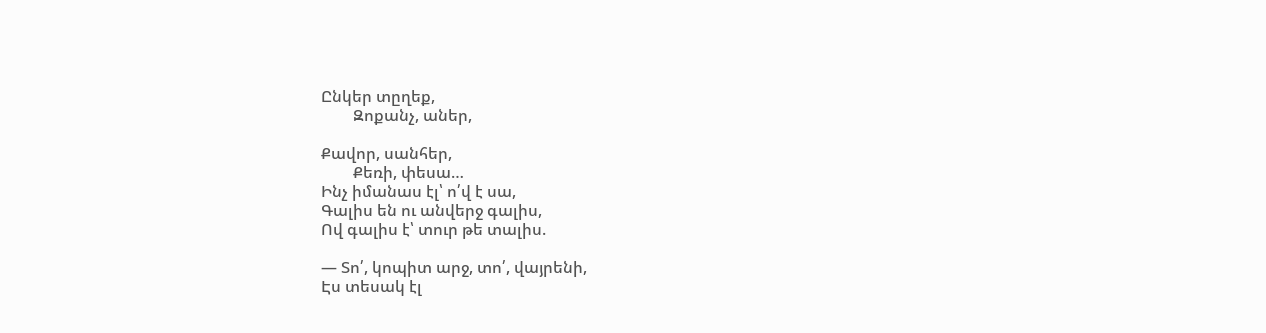Ընկեր տըղեք,
        Զոքանչ, աներ,

Քավոր, սանհեր,
        Քեռի, փեսա…
Ինչ իմանաս էլ՝ ո՛վ է սա,
Գալիս են ու անվերջ գալիս,
Ով գալիս է՝ տուր թե տալիս.

— Տո՛, կոպիտ արջ, տո՛, վայրենի,
Էս տեսակ էլ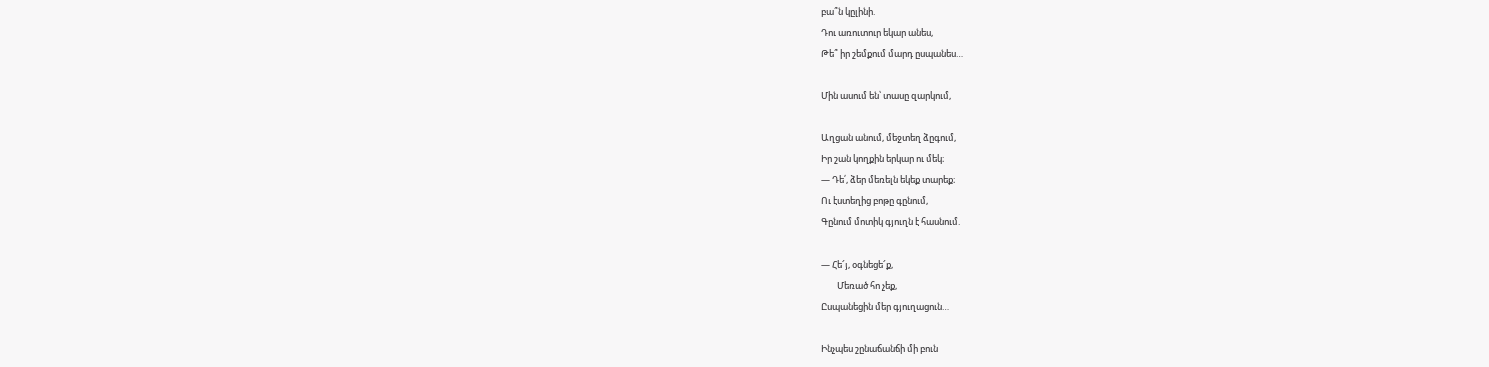բա՞ն կըլինի.
Դու առուտուր եկար անես,
Թե՞ իր շեմքում մարդ ըսպանես…

Մին ասում են՝ տասը զարկում,

Աղցան անում, մեջտեղ ձըգում,
Իր շան կողքին երկար ու մեկ։
— Դե՛, ձեր մեռելն եկեք տարեք։
Ու էստեղից բոթը գընում,
Գընում մոտիկ գյուղն է հասնում.

— Հե՜յ, օգնեցե՜ք,
        Մեռած հո չեք,
Ըսպանեցին մեր գյուղացուն…

Ինչպես շընաճանճի մի բուն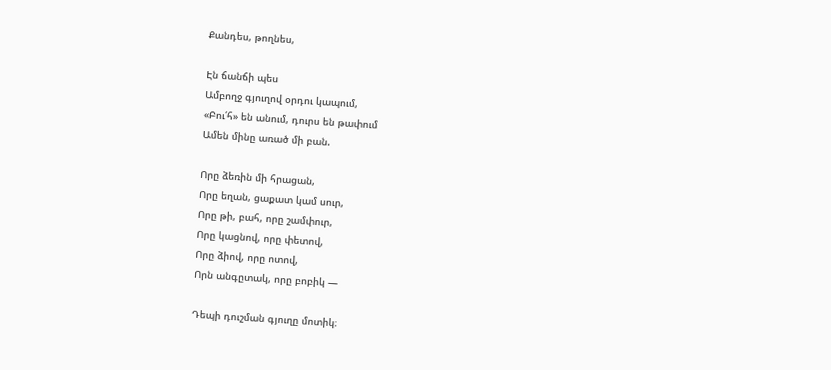Քանդես, թողնես,

Էն ճանճի պես
Ամբողջ գյուղով օրդու կապում,
«Բու՛հ» են անում, դուրս են թափում
Ամեն մինը առած մի բան.

Որը ձեռին մի հրացան,
Որը եղան, ցաքատ կամ սուր,
Որը թի, բահ, որը շամփուր,
Որը կացնով, որը փետով,
Որը ձիով, որը ոտով,
Որն անգըտակ, որը բոբիկ —

Դեպի դուշման գյուղը մոտիկ։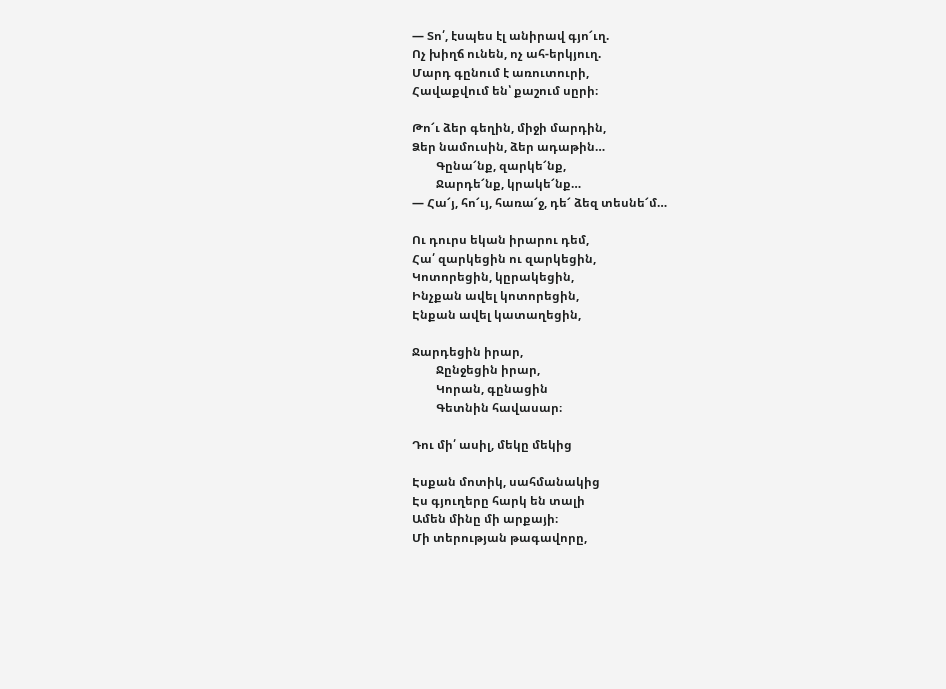— Տո՛, էսպես էլ անիրավ գյո՜ւղ.
Ոչ խիղճ ունեն, ոչ ահ-երկյուղ.
Մարդ գընում է առուտուրի,
Հավաքվում են՝ քաշում սըրի։

Թո՜ւ ձեր գեղին, միջի մարդին,
Ձեր նամուսին, ձեր ադաթին…
        Գընա՜նք, զարկե՜նք,
        Ջարդե՜նք, կրակե՜նք…
— Հա՜յ, հո՜ւյ, հառա՜ջ, դե՜ ձեզ տեսնե՜մ…

Ու դուրս եկան իրարու դեմ,
Հա՛ զարկեցին ու զարկեցին,
Կոտորեցին, կըրակեցին,
Ինչքան ավել կոտորեցին,
Էնքան ավել կատաղեցին,

Ջարդեցին իրար,
        Ջընջեցին իրար,
        Կորան, գընացին
        Գետնին հավասար։

Դու մի՛ ասիլ, մեկը մեկից

Էսքան մոտիկ, սահմանակից
Էս գյուղերը հարկ են տալի
Ամեն մինը մի արքայի։
Մի տերության թագավորը,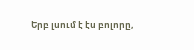Երբ լսում է էս բոլորը,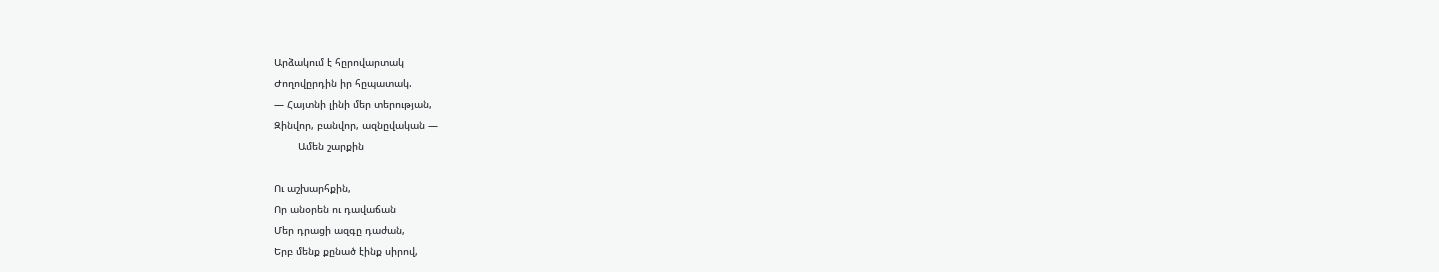Արձակում է հըրովարտակ
Ժողովըրդին իր հըպատակ.
— Հայտնի լինի մեր տերության,
Զինվոր, բանվոր, ազնըվական —
        Ամեն շարքին

Ու աշխարհքին,
Որ անօրեն ու դավաճան
Մեր դրացի ազգը դաժան,
Երբ մենք քընած էինք սիրով,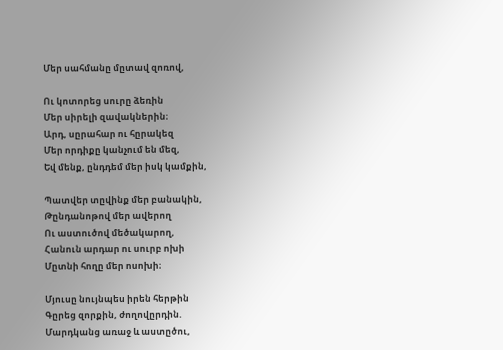Մեր սահմանը մըտավ զոռով,

Ու կոտորեց սուրը ձեռին
Մեր սիրելի զավակներին։
Արդ, սըրահար ու հըրակեզ
Մեր որդիքը կանչում են մեզ,
Եվ մենք, ընդդեմ մեր իսկ կամքին,

Պատվեր տըվինք մեր բանակին,
Թընդանոթով մեր ավերող
Ու աստուծով մեծակարող,
Հանուն արդար ու սուրբ ոխի
Մըտնի հողը մեր ոսոխի։

Մյուսը նույնպես իրեն հերթին
Գըրեց զորքին, ժողովըրդին.
Մարդկանց առաջ և աստըծու,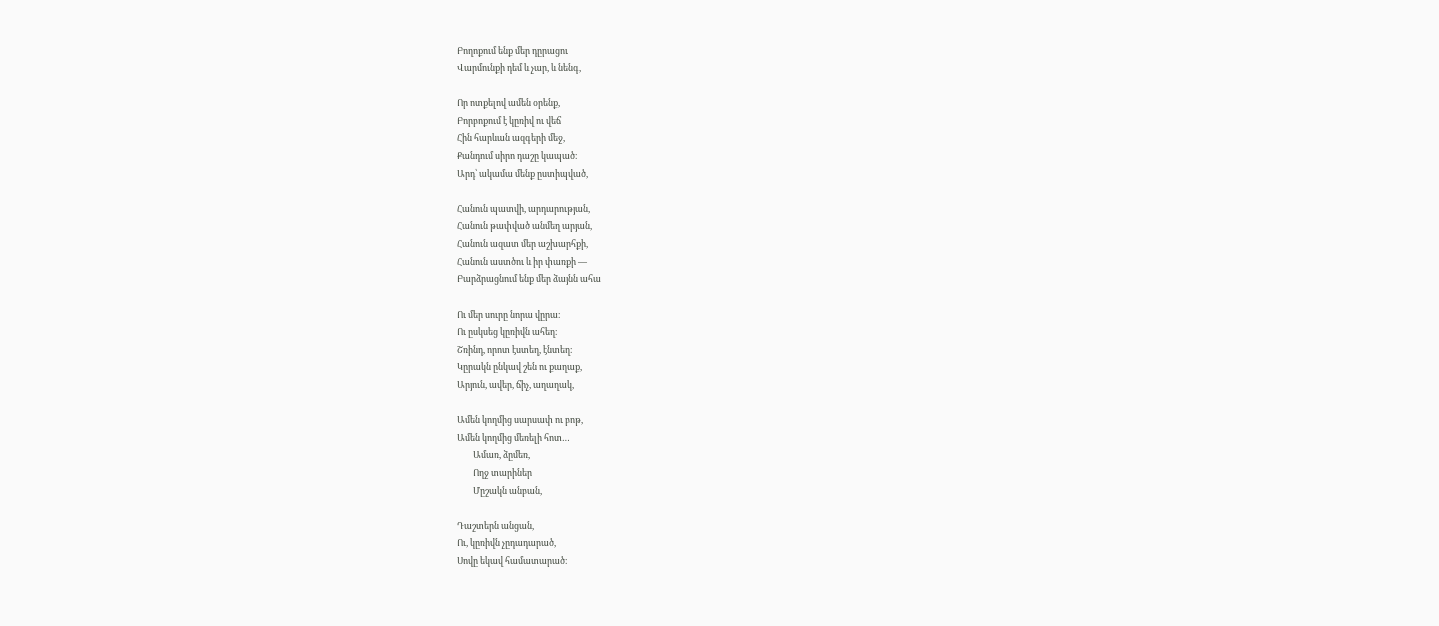Բողոքում ենք մեր դըրացու
Վարմունքի դեմ և չար, և նենգ,

Որ ոտքելով ամեն օրենք,
Բորբոքում է կըռիվ ու վեճ
Հին հարևան ազգերի մեջ,
Քանդում սիրո դաշը կապած։
Արդ՝ ակամա մենք ըստիպված,

Հանուն պատվի, արդարության,
Հանուն թափված անմեղ արյան,
Հանուն ազատ մեր աշխարհքի,
Հանուն աստծու և իր փառքի —
Բարձրացնում ենք մեր ձայնն ահա

Ու մեր սուրը նորա վըրա։
Ու ըսկսեց կըռիվն ահեղ։
Շռինդ, որոտ էստեղ, էնտեղ։
Կըրակն ընկավ շեն ու քաղաք,
Արյուն, ավեր, ճիչ, աղաղակ,

Ամեն կողմից սարսափ ու բոթ,
Ամեն կողմից մեռելի հոտ…
        Ամառ, ձըմեռ,
        Ողջ տարիներ
        Մըշակն անբան,

Դաշտերն անցան,
Ու, կըռիվն չըդադարած,
Սովը եկավ համատարած։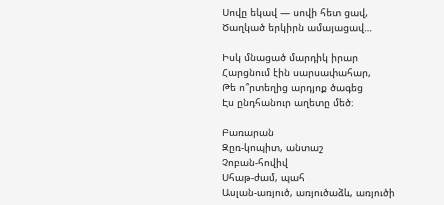Սովը եկավ — սովի հետ ցավ,
Ծաղկած երկիրն ամայացավ…

Իսկ մնացած մարդիկ իրար
Հարցնում էին սարսափահար,
Թե ո՞րտեղից արդյոք ծագեց
Էս ընդհանուր աղետը մեծ։

Բառարան
Զըռ-կոպիտ, անտաշ
Չոբան-հովիվ
Սհաթ-ժամ, պահ
Ասլան-առյուծ, առյուծաձև, առյուծի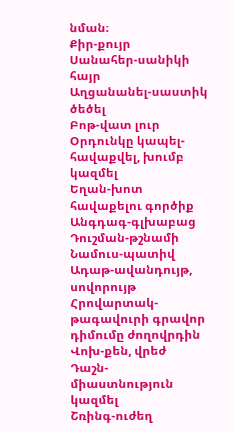նման։
Քիր-քույր
Սանահեր-սանիկի հայր
Աղցանանել-սաստիկ ծեծել
Բոթ-վատ լուր
Օրդունկը կապել-հավաքվել, խումբ կազմել
Եղան-խոտ հավաքելու գործիք
Անգդագ-գլխաբաց
Դուշման-թշնամի
Նամուս-պատիվ
Ադաթ-ավանդույթ, սովորույթ
Հրովարտակ-թագավուրի գրավոր դիմումը ժողովրդին
Վոխ-քեն, վրեժ
Դաշն-միաստնություն կազմել
Շռինգ-ուժեղ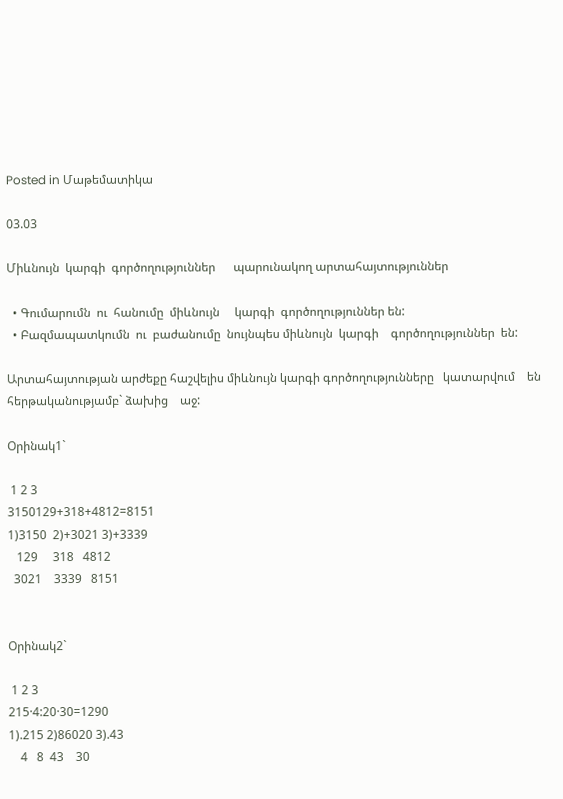Posted in Մաթեմատիկա

03.03

Միևնույն  կարգի  գործողություններ      պարունակող արտահայտություններ

  • Գումարումն  ու  հանումը  միևնույն     կարգի  գործողություններ են:
  • Բազմապատկումն  ու  բաժանումը  նույնպես միևնույն  կարգի    գործողություններ  են:

Արտահայտության արժեքը հաշվելիս միևնույն կարգի գործողությունները   կատարվում    են    հերթականությամբ` ձախից    աջ:

Օրինակ1`

 1 2 3
3150129+318+4812=8151
1)3150  2)+3021 3)+3339
   129     318   4812
  3021    3339   8151


Օրինակ2`

 1 2 3
215·4:20·30=1290
1).215 2)86020 3).43
    4   8  43    30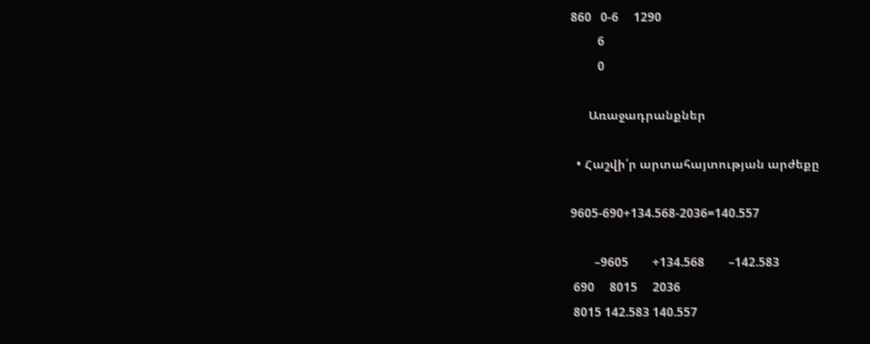860   0-6     1290
         6
         0

      Առաջադրանքներ

  • Հաշվի՛ր արտահայտության արժեքը

9605-690+134.568-2036=140.557

        –9605        +134.568        –142.583
 690     8015     2036
 8015 142.583 140.557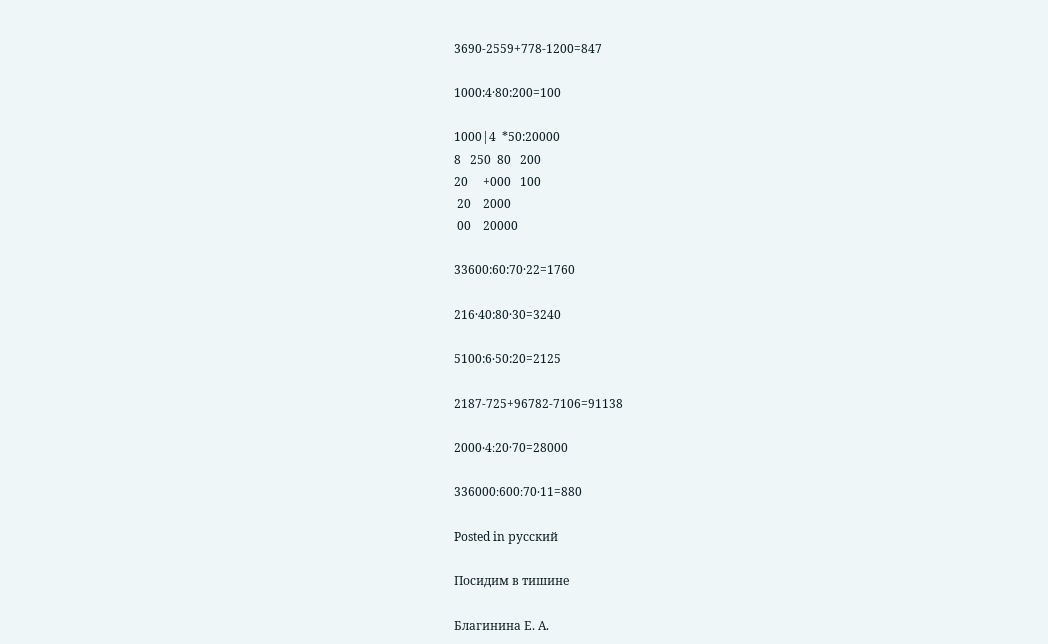3690-2559+778-1200=847

1000:4·80:200=100

1000|4  *50:20000
8   250  80   200
20     +000   100
 20    2000
 00    20000

33600:60:70·22=1760

216·40:80·30=3240

5100:6‧50:20=2125

2187-725+96782-7106=91138

2000‧4։20·70=28000

336000։600։70‧11=880

Posted in русский

Посидим в тишине

Благинина Е. А.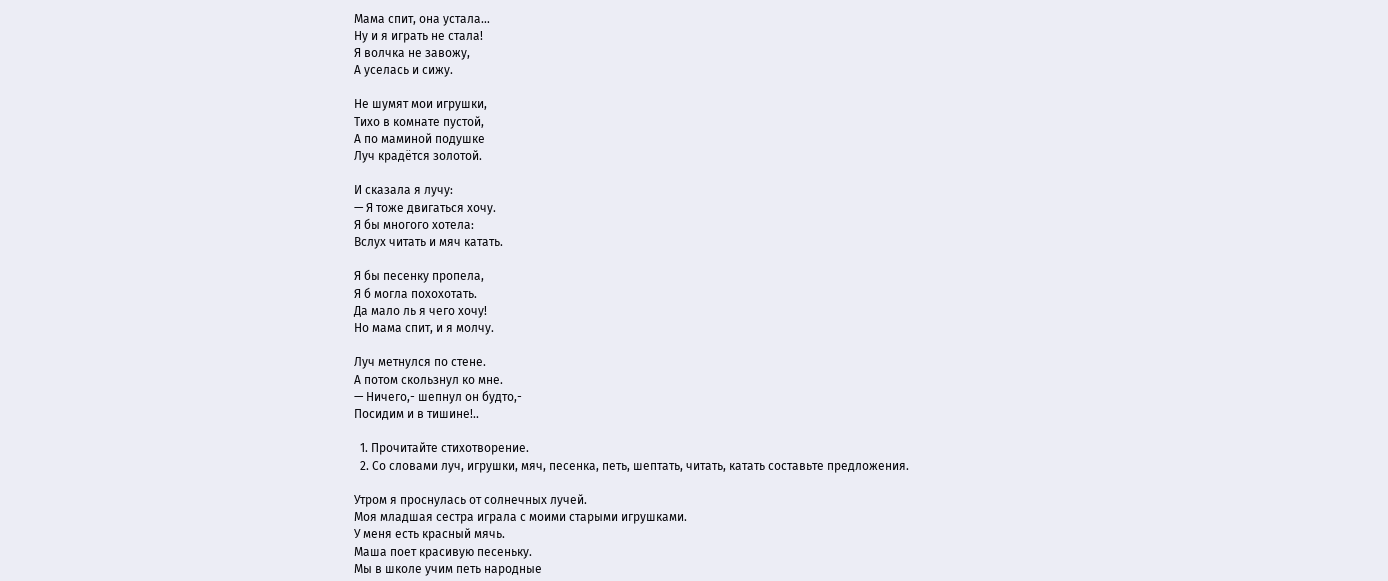Мама спит, она устала…
Ну и я играть не стала!
Я волчка не завожу,
А уселась и сижу.

Не шумят мои игрушки,
Тихо в комнате пустой,
А по маминой подушке
Луч крадётся золотой.

И сказала я лучу:
— Я тоже двигаться хочу.
Я бы многого хотела:
Вслух читать и мяч катать.

Я бы песенку пропела,
Я б могла похохотать.
Да мало ль я чего хочу!
Но мама спит, и я молчу.

Луч метнулся по стене.
А потом скользнул ко мне.
— Ничего,- шепнул он будто,-
Посидим и в тишине!..

  1. Прочитайте стихотворение.
  2. Со словами луч, игрушки, мяч, песенка, петь, шептать, читать, катать составьте предложения.

Утром я проснулась от солнечных лучей.
Моя младшая сестра играла с моими старыми игрушками.
У меня есть красный мячь.
Маша поет красивую песеньку.
Мы в школе учим петь народные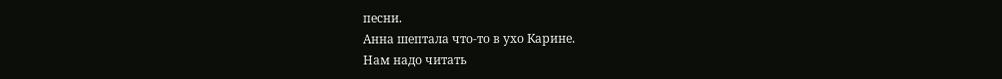песни.
Анна шептала что-то в ухо Карине.
Нам надо читать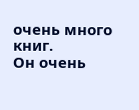очень много книг.
Он очень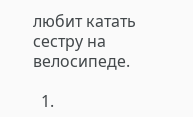любит катать сестру на велосипеде.

  1.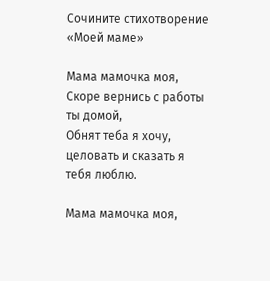Сочините стихотворение «Моей маме»

Мама мамочка моя,
Скоре вернись с работы ты домой,
Обнят теба я хочу, целовать и сказать я тебя люблю.

Мама мамочка моя,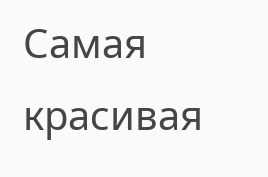Самая красивая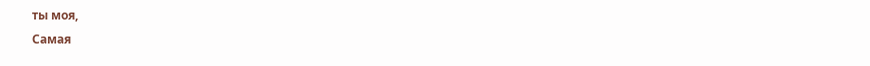ты моя,
Самая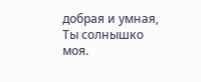добрая и умная,
Ты солнышко моя.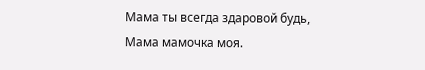Мама ты всегда здаровой будь,
Мама мамочка моя.